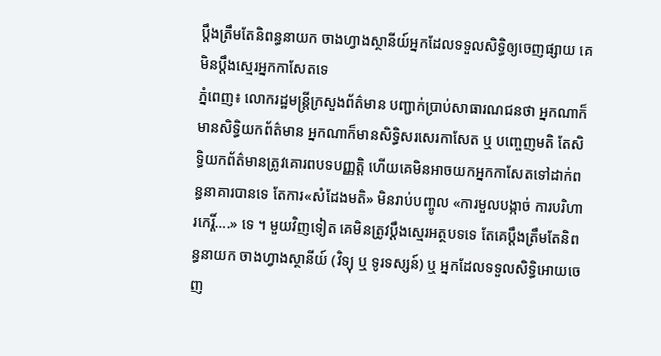ប្តឹងត្រឹមតែនិពន្ធនាយក ចាងហ្វាងស្ថានីយ៍អ្នកដែលទទួលសិទ្ធិឲ្យចេញផ្សាយ គេមិនប្តឹងស្មេរអ្នកកាសែតទេ
ភ្នំពេញ៖ លោករដ្ឋមន្រ្តីក្រសួងព័ត៌មាន បញ្ជាក់ប្រាប់សាធារណជនថា អ្នកណាក៏មានសិទ្ធិយកព័ត៌មាន អ្នកណាក៏មានសិទ្ធិសរសេរកាសែត ឬ បញ្ចេញមតិ តែសិទ្ធិយកព័ត៌មានត្រូវគោរពបទបញ្ញត្តិ ហើយគេមិនអាចយកអ្នកកាសែតទៅដាក់ពន្ធនាគារបានទេ តែការ«សំដែងមតិ» មិនរាប់បញ្ចូល «ការមួលបង្កាច់ ការបរិហារកេរ្តិ៍….» ទេ ។ មួយវិញទៀត គេមិនត្រូវប្តឹងស្មេរអត្ថបទទេ តែគេប្តឹងត្រឹមតែនិពន្ធនាយក ចាងហ្វាងស្ថានីយ៍ (វិទ្យុ ឬ ទូរទស្សន៍) ឬ អ្នកដែលទទួលសិទ្ធិអោយចេញ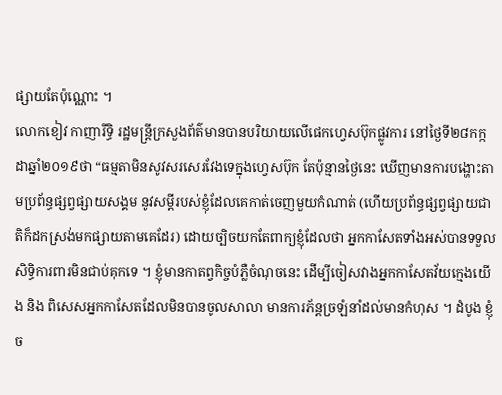ផ្សាយតែប៉ុណ្ណោះ ។
លោកខៀវ កាញារីទ្ធិ រដ្ឋមន្រ្តីក្រសួងព័ត៌មានបានបរិយាយលើផេកហ្វេសប៊ុកផ្លូវការ នៅថ្ងៃទី២៨កក្កដាឆ្នាំ២០១៩ថា “ធម្មតាមិនសូវសរសេរវែងទេក្នុងហ្វេសប៊ុក តែប៉ុន្មានថ្ងៃនេះ ឃើញមានការបង្ហោះតាមប្រព័ន្ធផ្សព្វផ្សាយសង្គម នូវសម្តីរបស់ខ្ញុំដែលគេកាត់ចេញមួយកំណាត់ (ហើយប្រព័ន្ធផ្សព្វផ្សាយជាតិក៏ដកស្រង់មកផ្សាយតាមគេដែរ) ដោយច្បិចយកតែពាក្យខ្ញុំដែលថា អ្នកកាសែតទាំងអស់បានទទួលសិទ្ធិការពារមិនជាប់គុកទេ ។ ខ្ញុំមានកាតព្វកិច្ចបំភ្លឺចំណុចនេះ ដើម្បីចៀសវាងអ្នកកាសែតវ័យក្មេងយើង និង ពិសេសអ្នកកាសែតដែលមិនបានចូលសាលា មានការភ័ន្តច្រឡំនាំដល់មានកំហុស ។ ដំបូង ខ្ញុំច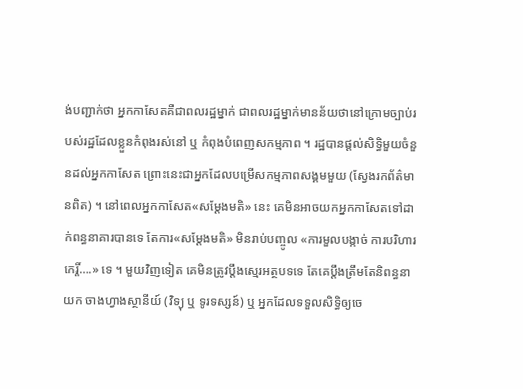ង់បញ្ជាក់ថា អ្នកកាសែតគឺជាពលរដ្ឋម្នាក់ ជាពលរដ្ឋម្នាក់មានន័យថានៅក្រោមច្បាប់របស់រដ្ឋដែលខ្លួនកំពុងរស់នៅ ឬ កំពុងបំពេញសកម្មភាព ។ រដ្ឋបានផ្តល់សិទ្ធិមួយចំនួនដល់អ្នកកាសែត ព្រោះនេះជាអ្នកដែលបម្រើសកម្មភាពសង្គមមួយ (ស្វែងរកព័ត៌មានពិត) ។ នៅពេលអ្នកកាសែត«សម្តែងមតិ» នេះ គេមិនអាចយកអ្នកកាសែតទៅដាក់ពន្ធនាគារបានទេ តែការ«សម្តែងមតិ» មិនរាប់បញ្ចូល «ការមួលបង្កាច់ ការបរិហារកេរ្តិ៍….» ទេ ។ មួយវិញទៀត គេមិនត្រូវប្តឹងស្មេរអត្ថបទទេ តែគេប្តឹងត្រឹមតែនិពន្ធនាយក ចាងហ្វាងស្ថានីយ៍ (វិទ្យុ ឬ ទូរទស្សន៍) ឬ អ្នកដែលទទួលសិទ្ធិឲ្យចេ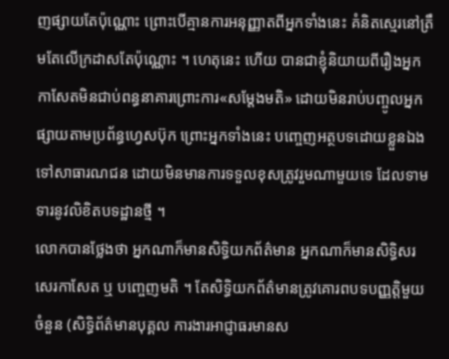ញផ្សាយតែប៉ុណ្ណោះ ព្រោះបើគ្មានការអនុញ្ញាតពីអ្នកទាំងនេះ គំនិតស្មេរនៅត្រឹមតែលើក្រដាសតែប៉ុណ្ណោះ ។ ហេតុនេះ ហើយ បានជាខ្ញុំនិយាយពីរឿងអ្នកកាសែតមិនជាប់ពន្ធនាគារព្រោះការ«សម្ដែងមតិ» ដោយមិនរាប់បញ្ចូលអ្នកផ្សាយតាមប្រព័ន្ធហ្វេសប៊ុក ព្រោះអ្នកទាំងនេះ បញ្ចេញអត្ថបទដោយខ្លួនឯង ទៅសាធារណជន ដោយមិនមានការទទួលខុសត្រូវរួមណាមួយទេ ដែលទាមទារនូវលិខិតបទដ្ឋានថ្មី ។
លោកបានថ្លែងថា អ្នកណាក៏មានសិទ្ធិយកព័ត៌មាន អ្នកណាក៏មានសិទ្ធិសរសេរកាសែត ឬ បញ្ចេញមតិ ។ តែសិទ្ធិយកព័ត៌មានត្រូវគោរពបទបញ្ញត្តិមួយចំនួន (សិទ្ធិព័ត៌មានបុគ្គល ការងារអាជ្ញាធរមានស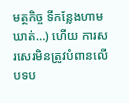មត្ថកិច្ច ទីកន្លែងហាមឃាត់…) ហើយ ការសរសេរមិនត្រូវបំពានលើបទប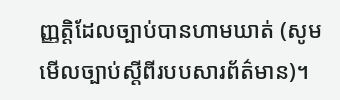ញ្ញត្តិដែលច្បាប់បានហាមឃាត់ (សូមមើលច្បាប់ស្តីពីរបបសារព័ត៌មាន)។